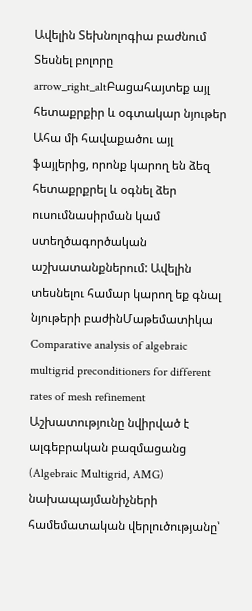Ավելին Տեխնոլոգիա բաժնում
Տեսնել բոլորը arrow_right_altԲացահայտեք այլ հետաքրքիր և օգտակար նյութեր
Ահա մի հավաքածու այլ ֆայլերից, որոնք կարող են ձեզ հետաքրքրել և օգնել ձեր ուսումնասիրման կամ ստեղծագործական աշխատանքներում: Ավելին տեսնելու համար կարող եք գնալ նյութերի բաժինՄաթեմատիկա
Comparative analysis of algebraic multigrid preconditioners for different rates of mesh refinement
Աշխատությունը նվիրված է ալգեբրական բազմացանց (Algebraic Multigrid, AMG) նախապայմանիչների համեմատական վերլուծությանը՝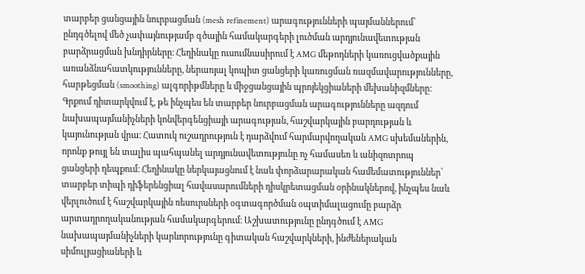տարբեր ցանցային նուրբացման (mesh refinement) արագությունների պայմաններում՝ ընդգծելով մեծ չափայնությամբ գծային համակարգերի լուծման արդյունավետության բարձրացման խնդիրները։ Հեղինակը ուսումնասիրում է AMG մեթոդների կառուցվածքային առանձնահատկությունները, ներառյալ կոպիտ ցանցերի կառուցման ռազմավարությունները, հարթեցման (smoothing) ալգորիթմները և միջցանցային պրոյեկցիաների մեխանիզմները։ Գրքում դիտարկվում է, թե ինչպես են տարբեր նուրբացման արագությունները ազդում նախապայմանիչների կոնվերգենցիայի արագության, հաշվարկային բարդության և կայունության վրա։ Հատուկ ուշադրություն է դարձվում հարմարվողական AMG սխեմաներին, որոնք թույլ են տալիս պահպանել արդյունավետությունը ոչ համասեռ և անիզոտրոպ ցանցերի դեպքում։ Հեղինակը ներկայացնում է նաև փորձարարական համեմատություններ՝ տարբեր տիպի դիֆերենցիալ հավասարումների դիսկրետացման օրինակներով, ինչպես նաև վերլուծում է հաշվարկային ռեսուրսների օգտագործման օպտիմալացումը բարձր արտադրողականության համակարգերում։ Աշխատությունը ընդգծում է AMG նախապայմանիչների կարևորությունը գիտական հաշվարկների, ինժեներական սիմուլյացիաների և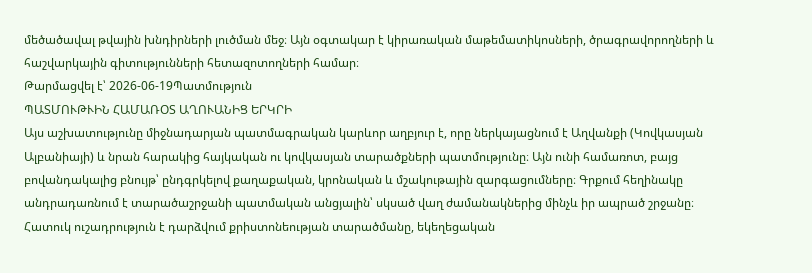մեծածավալ թվային խնդիրների լուծման մեջ։ Այն օգտակար է կիրառական մաթեմատիկոսների, ծրագրավորողների և հաշվարկային գիտությունների հետազոտողների համար։
Թարմացվել է՝ 2026-06-19Պատմություն
ՊԱՏՄՈՒԹՒԻՆ ՀԱՄԱՌՕՏ ԱՂՈՒԱՆԻՑ ԵՐԿՐԻ
Այս աշխատությունը միջնադարյան պատմագրական կարևոր աղբյուր է, որը ներկայացնում է Աղվանքի (Կովկասյան Ալբանիայի) և նրան հարակից հայկական ու կովկասյան տարածքների պատմությունը։ Այն ունի համառոտ, բայց բովանդակալից բնույթ՝ ընդգրկելով քաղաքական, կրոնական և մշակութային զարգացումները։ Գրքում հեղինակը անդրադառնում է տարածաշրջանի պատմական անցյալին՝ սկսած վաղ ժամանակներից մինչև իր ապրած շրջանը։ Հատուկ ուշադրություն է դարձվում քրիստոնեության տարածմանը, եկեղեցական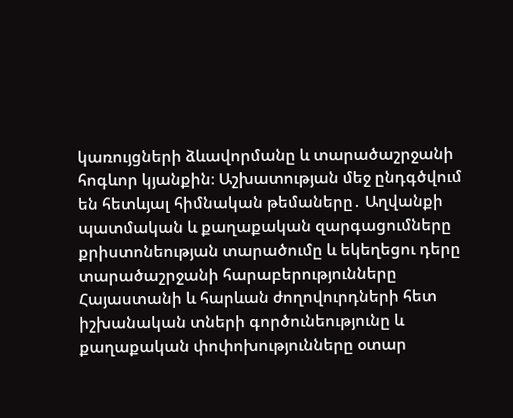կառույցների ձևավորմանը և տարածաշրջանի հոգևոր կյանքին։ Աշխատության մեջ ընդգծվում են հետևյալ հիմնական թեմաները․ Աղվանքի պատմական և քաղաքական զարգացումները քրիստոնեության տարածումը և եկեղեցու դերը տարածաշրջանի հարաբերությունները Հայաստանի և հարևան ժողովուրդների հետ իշխանական տների գործունեությունը և քաղաքական փոփոխությունները օտար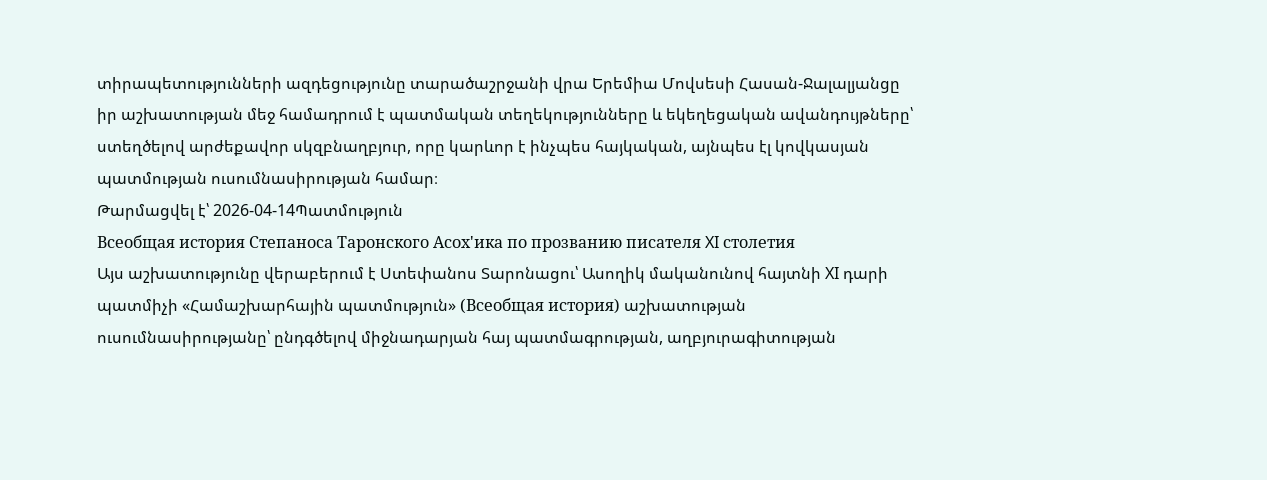տիրապետությունների ազդեցությունը տարածաշրջանի վրա Երեմիա Մովսեսի Հասան-Ջալալյանցը իր աշխատության մեջ համադրում է պատմական տեղեկությունները և եկեղեցական ավանդույթները՝ ստեղծելով արժեքավոր սկզբնաղբյուր, որը կարևոր է ինչպես հայկական, այնպես էլ կովկասյան պատմության ուսումնասիրության համար։
Թարմացվել է՝ 2026-04-14Պատմություն
Всеобщая история Степаноса Таронского Асох'ика по прозванию писателя XI столетия
Այս աշխատությունը վերաբերում է Ստեփանոս Տարոնացու՝ Ասողիկ մականունով հայտնի XI դարի պատմիչի «Համաշխարհային պատմություն» (Всеобщая история) աշխատության ուսումնասիրությանը՝ ընդգծելով միջնադարյան հայ պատմագրության, աղբյուրագիտության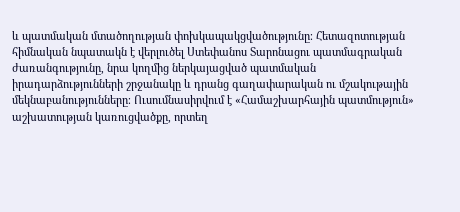և պատմական մտածողության փոխկապակցվածությունը։ Հետազոտության հիմնական նպատակն է վերլուծել Ստեփանոս Տարոնացու պատմագրական ժառանգությունը, նրա կողմից ներկայացված պատմական իրադարձությունների շրջանակը և դրանց գաղափարական ու մշակութային մեկնաբանությունները։ Ուսումնասիրվում է «Համաշխարհային պատմություն» աշխատության կառուցվածքը, որտեղ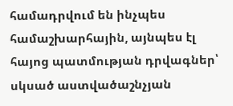համադրվում են ինչպես համաշխարհային, այնպես էլ հայոց պատմության դրվագներ՝ սկսած աստվածաշնչյան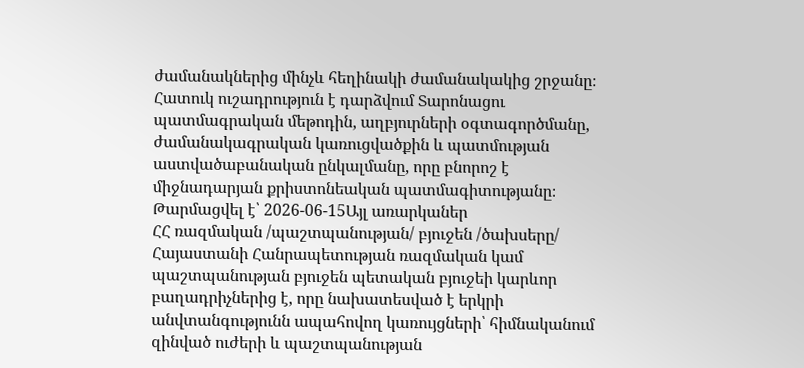ժամանակներից մինչև հեղինակի ժամանակակից շրջանը։ Հատուկ ուշադրություն է դարձվում Տարոնացու պատմագրական մեթոդին, աղբյուրների օգտագործմանը, ժամանակագրական կառուցվածքին և պատմության աստվածաբանական ընկալմանը, որը բնորոշ է միջնադարյան քրիստոնեական պատմագիտությանը։
Թարմացվել է՝ 2026-06-15Այլ առարկաներ
ՀՀ ռազմական /պաշտպանության/ բյուջեն /ծախսերը/
Հայաստանի Հանրապետության ռազմական կամ պաշտպանության բյուջեն պետական բյուջեի կարևոր բաղադրիչներից է, որը նախատեսված է երկրի անվտանգությունն ապահովող կառույցների՝ հիմնականում զինված ուժերի և պաշտպանության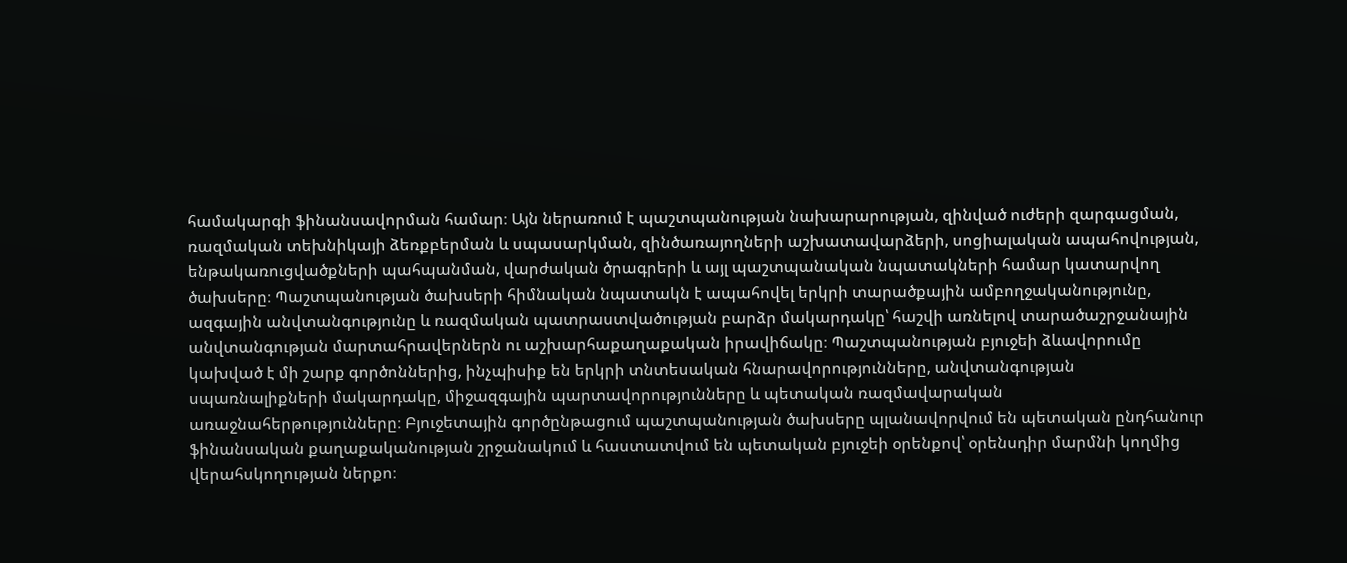համակարգի ֆինանսավորման համար։ Այն ներառում է պաշտպանության նախարարության, զինված ուժերի զարգացման, ռազմական տեխնիկայի ձեռքբերման և սպասարկման, զինծառայողների աշխատավարձերի, սոցիալական ապահովության, ենթակառուցվածքների պահպանման, վարժական ծրագրերի և այլ պաշտպանական նպատակների համար կատարվող ծախսերը։ Պաշտպանության ծախսերի հիմնական նպատակն է ապահովել երկրի տարածքային ամբողջականությունը, ազգային անվտանգությունը և ռազմական պատրաստվածության բարձր մակարդակը՝ հաշվի առնելով տարածաշրջանային անվտանգության մարտահրավերներն ու աշխարհաքաղաքական իրավիճակը։ Պաշտպանության բյուջեի ձևավորումը կախված է մի շարք գործոններից, ինչպիսիք են երկրի տնտեսական հնարավորությունները, անվտանգության սպառնալիքների մակարդակը, միջազգային պարտավորությունները և պետական ռազմավարական առաջնահերթությունները։ Բյուջետային գործընթացում պաշտպանության ծախսերը պլանավորվում են պետական ընդհանուր ֆինանսական քաղաքականության շրջանակում և հաստատվում են պետական բյուջեի օրենքով՝ օրենսդիր մարմնի կողմից վերահսկողության ներքո։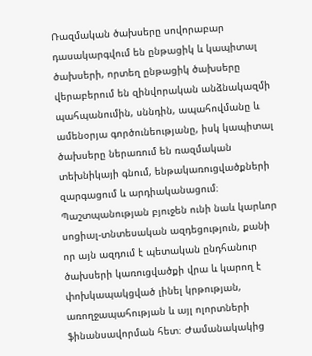Ռազմական ծախսերը սովորաբար դասակարգվում են ընթացիկ և կապիտալ ծախսերի, որտեղ ընթացիկ ծախսերը վերաբերում են զինվորական անձնակազմի պահպանումին, սննդին, ապահովմանը և ամենօրյա գործունեությանը, իսկ կապիտալ ծախսերը ներառում են ռազմական տեխնիկայի գնում, ենթակառուցվածքների զարգացում և արդիականացում։ Պաշտպանության բյուջեն ունի նաև կարևոր սոցիալ-տնտեսական ազդեցություն, քանի որ այն ազդում է պետական ընդհանուր ծախսերի կառուցվածքի վրա և կարող է փոխկապակցված լինել կրթության, առողջապահության և այլ ոլորտների ֆինանսավորման հետ։ Ժամանակակից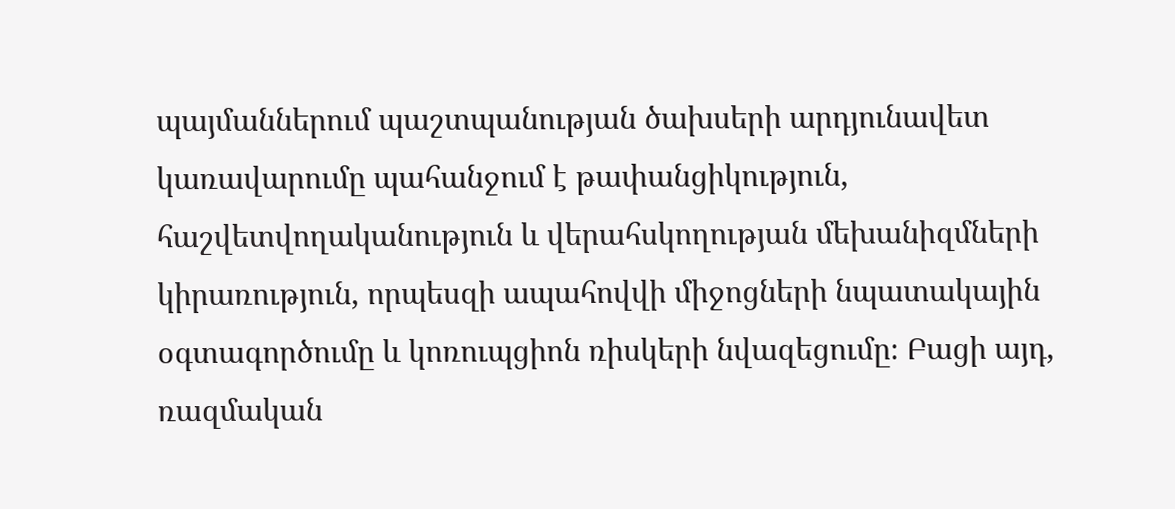պայմաններում պաշտպանության ծախսերի արդյունավետ կառավարումը պահանջում է թափանցիկություն, հաշվետվողականություն և վերահսկողության մեխանիզմների կիրառություն, որպեսզի ապահովվի միջոցների նպատակային օգտագործումը և կոռուպցիոն ռիսկերի նվազեցումը։ Բացի այդ, ռազմական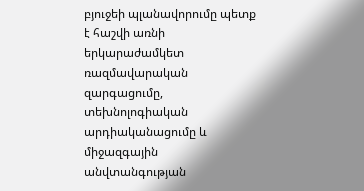բյուջեի պլանավորումը պետք է հաշվի առնի երկարաժամկետ ռազմավարական զարգացումը, տեխնոլոգիական արդիականացումը և միջազգային անվտանգության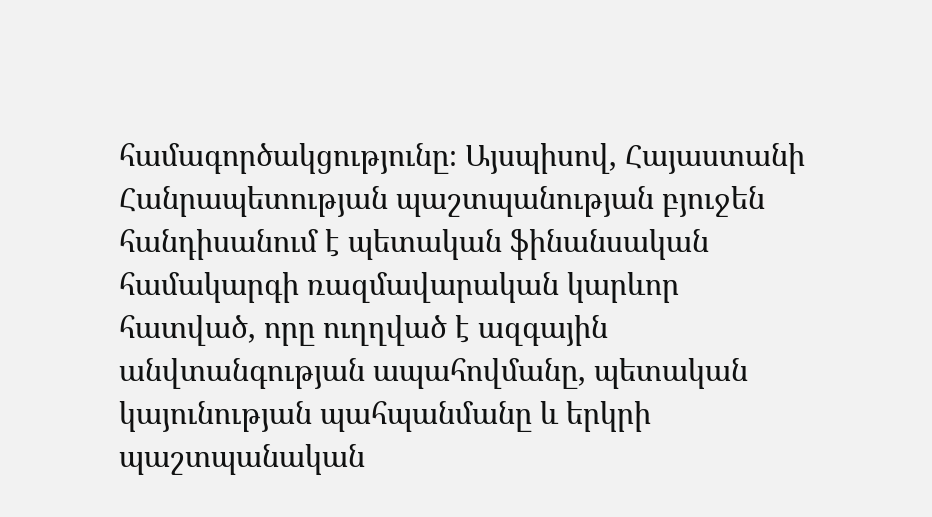համագործակցությունը։ Այսպիսով, Հայաստանի Հանրապետության պաշտպանության բյուջեն հանդիսանում է պետական ֆինանսական համակարգի ռազմավարական կարևոր հատված, որը ուղղված է ազգային անվտանգության ապահովմանը, պետական կայունության պահպանմանը և երկրի պաշտպանական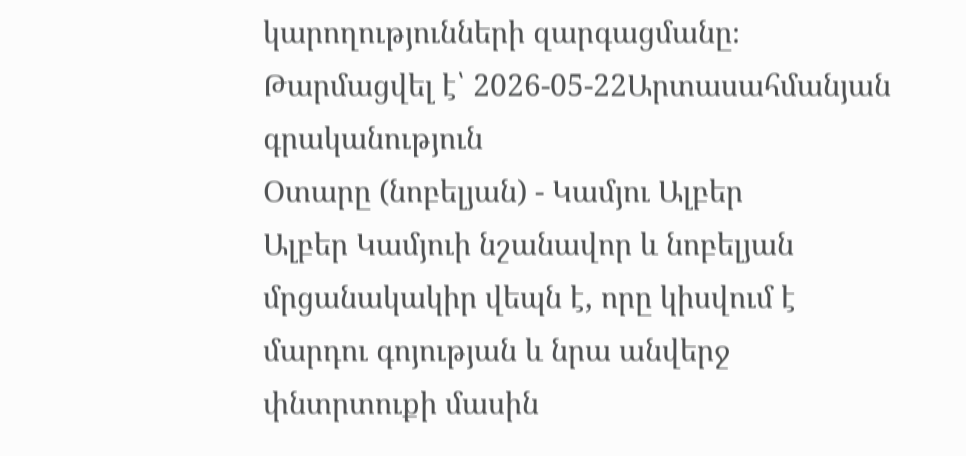կարողությունների զարգացմանը։
Թարմացվել է՝ 2026-05-22Արտասահմանյան գրականություն
Օտարը (նոբելյան) - Կամյու Ալբեր
Ալբեր Կամյուի նշանավոր և նոբելյան մրցանակակիր վեպն է, որը կիսվում է մարդու գոյության և նրա անվերջ փնտրտուքի մասին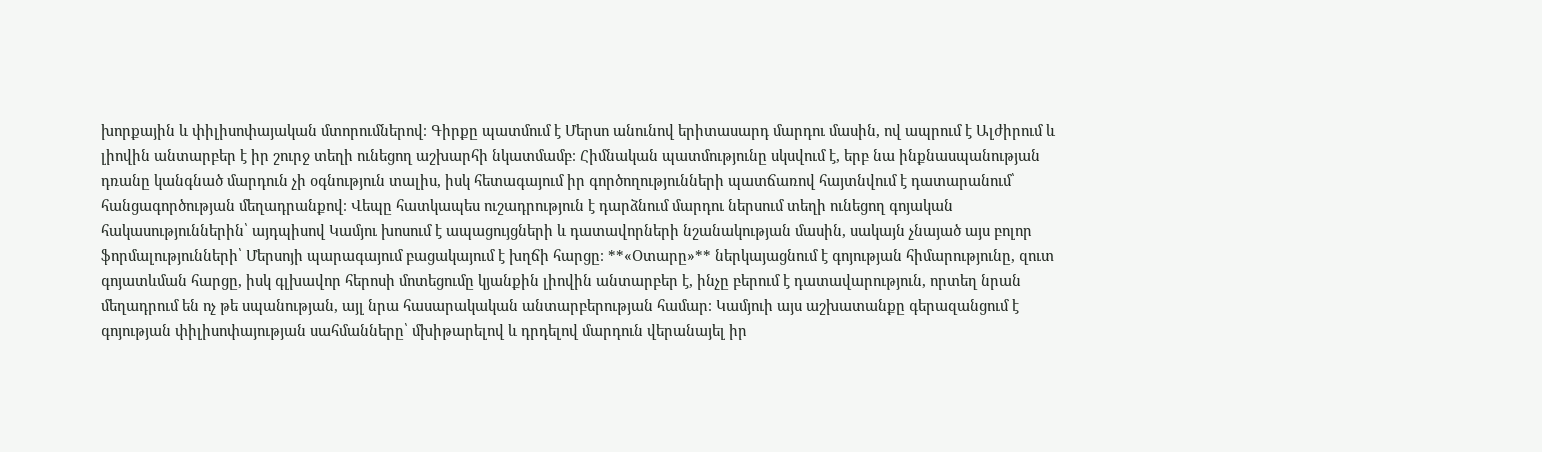խորքային և փիլիսոփայական մտորումներով։ Գիրքը պատմում է Մերսո անունով երիտասարդ մարդու մասին, ով ապրում է Ալժիրում և լիովին անտարբեր է իր շուրջ տեղի ունեցող աշխարհի նկատմամբ։ Հիմնական պատմությունը սկսվում է, երբ նա ինքնասպանության դռանը կանգնած մարդուն չի օգնություն տալիս, իսկ հետագայում իր գործողությունների պատճառով հայտնվում է դատարանում՝ հանցագործության մեղադրանքով։ Վեպը հատկապես ուշադրություն է դարձնում մարդու ներսում տեղի ունեցող գոյական հակասություններին՝ այդպիսով Կամյու խոսում է ապացույցների և դատավորների նշանակության մասին, սակայն չնայած այս բոլոր ֆորմալությունների՝ Մերսոյի պարագայում բացակայում է խղճի հարցը։ **«Օտարը»** ներկայացնում է գոյության հիմարությունը, զուտ գոյատևման հարցը, իսկ գլխավոր հերոսի մոտեցումը կյանքին լիովին անտարբեր է, ինչը բերում է դատավարություն, որտեղ նրան մեղադրում են ոչ թե սպանության, այլ նրա հասարակական անտարբերության համար։ Կամյուի այս աշխատանքը գերազանցում է գոյության փիլիսոփայության սահմանները՝ մխիթարելով և դրդելով մարդուն վերանայել իր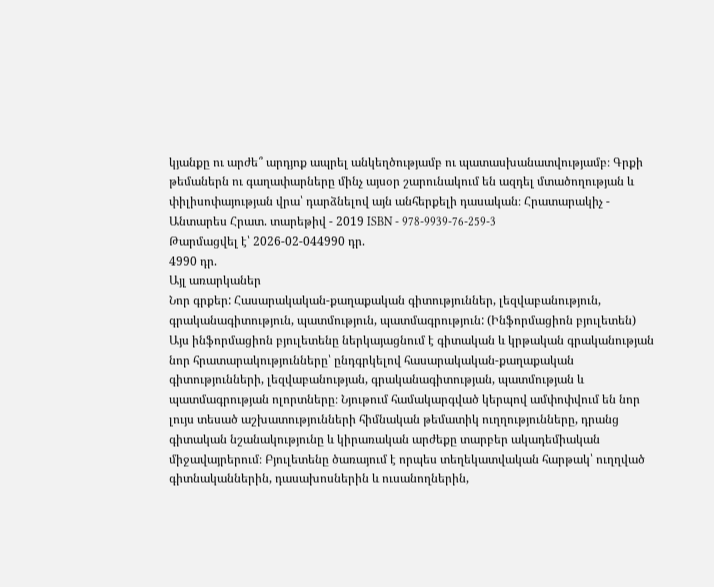կյանքը ու արժե՞ արդյոք ապրել անկեղծությամբ ու պատասխանատվությամբ։ Գրքի թեմաներն ու գաղափարները մինչ այսօր շարունակում են ազդել մտածողության և փիլիսոփայության վրա՝ դարձնելով այն անհերքելի դասական։ Հրատարակիչ - Անտարես Հրատ. տարեթիվ - 2019 ISBN - 978-9939-76-259-3
Թարմացվել է՝ 2026-02-044990 դր.
4990 դր.
Այլ առարկաներ
Նոր գրքեր: Հասարակական-քաղաքական գիտություններ, լեզվաբանություն, գրականագիտություն, պատմություն, պատմագրություն: (Ինֆորմացիոն բյուլետեն)
Այս ինֆորմացիոն բյուլետենը ներկայացնում է գիտական և կրթական գրականության նոր հրատարակությունները՝ ընդգրկելով հասարակական-քաղաքական գիտությունների, լեզվաբանության, գրականագիտության, պատմության և պատմագրության ոլորտները։ Նյութում համակարգված կերպով ամփոփվում են նոր լույս տեսած աշխատությունների հիմնական թեմատիկ ուղղությունները, դրանց գիտական նշանակությունը և կիրառական արժեքը տարբեր ակադեմիական միջավայրերում։ Բյուլետենը ծառայում է որպես տեղեկատվական հարթակ՝ ուղղված գիտնականներին, դասախոսներին և ուսանողներին,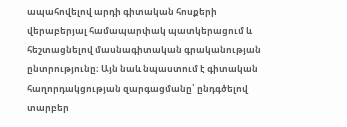ապահովելով արդի գիտական հոսքերի վերաբերյալ համապարփակ պատկերացում և հեշտացնելով մասնագիտական գրականության ընտրությունը։ Այն նաև նպաստում է գիտական հաղորդակցության զարգացմանը՝ ընդգծելով տարբեր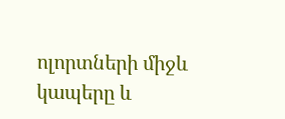ոլորտների միջև կապերը և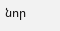նոր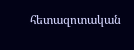հետազոտական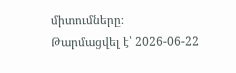միտումները։
Թարմացվել է՝ 2026-06-22